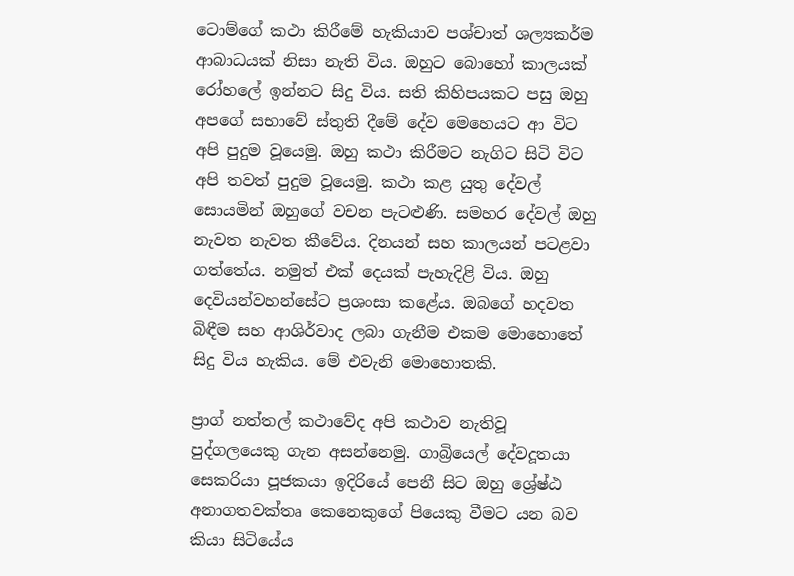ටොම්ගේ කථා කිරීමේ හැකියාව පශ්චාත් ශල්‍යකර්ම ආබාධයක් නිසා නැති විය. ඔහුට බොහෝ කාලයක් රෝහලේ ඉන්නට සිදු විය. සති කිහිපයකට පසු ඔහු අපගේ සභාවේ ස්තුති දීමේ දේව මෙහෙයට ආ විට අපි පුදුම වූයෙමු. ඔහු කථා කිරීමට නැගිට සිටි විට අපි තවත් පුදුම වූයෙමු. කථා කළ යුතු දේවල් සොයමින් ඔහුගේ වචන පැටළුණි. සමහර දේවල් ඔහු නැවත නැවත කීවේය. දිනයන් සහ කාලයන් පටළවා ගත්තේය. නමුත් එක් දෙයක් පැහැදිළි විය. ඔහු දෙවියන්වහන්සේට ප්‍රශංසා කළේය. ඔබගේ හදවත බිඳීම සහ ආශිර්වාද ලබා ගැනීම එකම මොහොතේ සිදු විය හැකිය. මේ එවැනි මොහොතකි.

ප්‍රාග් නත්තල් කථාවේද අපි කථාව නැතිවූ පුද්ගලයෙකු ගැන අසන්නෙමු. ගාබ්‍රියෙල් දේවදූතයා සෙකරියා පූජකයා ඉදිරියේ පෙනී සිට ඔහු ශ්‍රේෂ්ඨ අනාගතවක්තෘ කෙනෙකුගේ පියෙකු වීමට යන බව කියා සිටියේය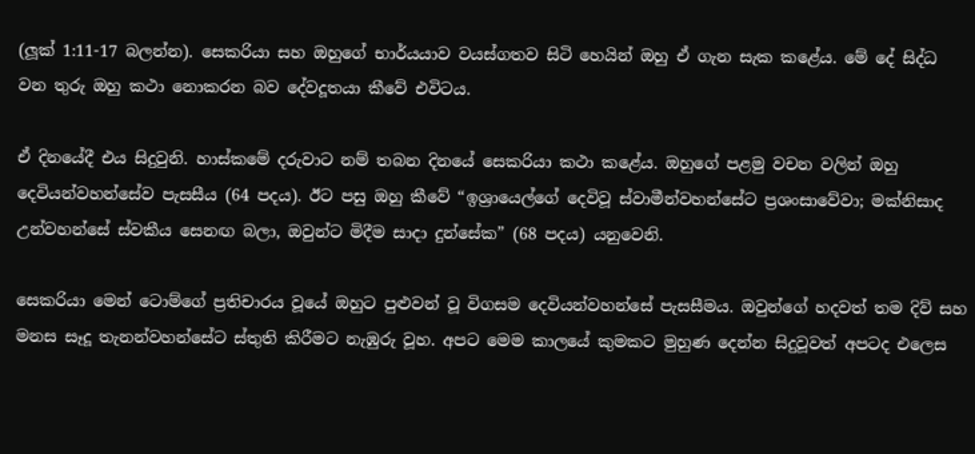(ලූක් 1:11-17 බලන්න). සෙකරියා සහ ඔහුගේ භාර්යයාව වයස්ගතව සිටි හෙයින් ඔහු ඒ ගැන සැක කළේය. මේ දේ සිද්ධ වන තුරු ඔහු කථා නොකරන බව දේවදූතයා කීවේ එවිටය.

ඒ දිනයේදී එය සිදුවුනි. හාස්කමේ දරුවාට නම් තබන දිනයේ සෙකරියා කථා කළේය. ඔහුගේ පළමු වචන වලින් ඔහු දෙවියන්වහන්සේව පැසසීය (64 පදය). ඊට පසු ඔහු කීවේ “ඉශ්‍රායෙල්ගේ දෙවිවූ ස්වාමීන්වහන්සේට ප්‍රශංසාවේවා; මක්නිසාද උන්වහන්සේ ස්වකීය සෙනඟ බලා, ඔවුන්ට මිදීම සාදා දුන්සේක” (68 පදය) යනුවෙනි.

සෙකරියා මෙන් ටොම්ගේ ප්‍රතිචාරය වූයේ ඔහුට පුළුවන් වූ විගසම දෙවියන්වහන්සේ පැසසීමය. ඔවුන්ගේ හදවත් තම දිව් සහ මනස සෑදූ තැනන්වහන්සේට ස්තුති කිරීමට නැඹුරු වූහ. අපට මෙම කාලයේ කුමකට මුහුණ දෙන්න සිදුවූවත් අපටද එලෙස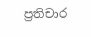ප්‍රතිචාර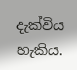දැක්විය හැකිය.